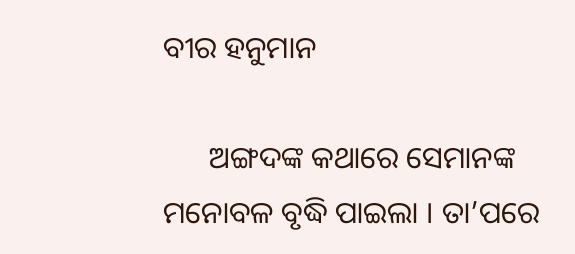ବୀର ହନୁମାନ

      ଅଙ୍ଗଦଙ୍କ କଥାରେ ସେମାନଙ୍କ ମନୋବଳ ବୃଦ୍ଧି ପାଇଲା । ତା’ପରେ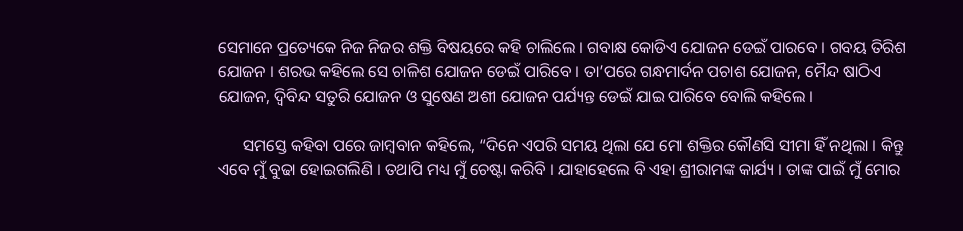ସେମାନେ ପ୍ରତ୍ୟେକେ ନିଜ ନିଜର ଶକ୍ତି ବିଷୟରେ କହି ଚାଲିଲେ । ଗବାକ୍ଷ କୋଡିଏ ଯୋଜନ ଡେଇଁ ପାରବେ । ଗବୟ ତିରିଶ ଯୋଜନ । ଶରଭ କହିଲେ ସେ ଚାଳିଶ ଯୋଜନ ଡେଇଁ ପାରିବେ । ତା’ପରେ ଗନ୍ଧମାର୍ଦନ ପଚାଶ ଯୋଜନ, ମୈନ୍ଦ ଷାଠିଏ ଯୋଜନ, ଦ୍ୱିବିନ୍ଦ ସତୁରି ଯୋଜନ ଓ ସୁଷେଣ ଅଶୀ ଯୋଜନ ପର୍ଯ୍ୟନ୍ତ ଡେଇଁ ଯାଇ ପାରିବେ ବୋଲି କହିଲେ ।

      ସମସ୍ତେ କହିବା ପରେ ଜାମ୍ବବାନ କହିଲେ, “ଦିନେ ଏପରି ସମୟ ଥିଲା ଯେ ମୋ ଶକ୍ତିର କୌଣସି ସୀମା ହିଁ ନଥିଲା । କିନ୍ତୁ ଏବେ ମୁଁ ବୁଢା ହୋଇଗଲିଣି । ତଥାପି ମଧ୍ୟ ମୁଁ ଚେଷ୍ଟା କରିବି । ଯାହାହେଲେ ବି ଏହା ଶ୍ରୀରାମଙ୍କ କାର୍ଯ୍ୟ । ତାଙ୍କ ପାଇଁ ମୁଁ ମୋର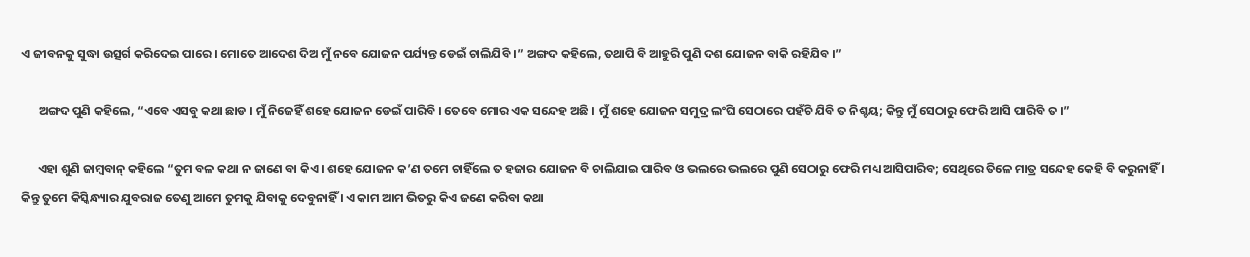ଏ ଜୀବନକୁ ସୁଦ୍ଧା ଉତ୍ସର୍ଗ କରିଦେଇ ପାରେ । ମୋତେ ଆଦେଶ ଦିଅ ମୁଁ ନବେ ଯୋଜନ ପର୍ଯ୍ୟନ୍ତ ଡେଇଁ ଚାଲିଯିବି ।” ଅଙ୍ଗଦ କହିଲେ, ତଥାପି ବି ଆହୁରି ପୁଣି ଦଶ ଯୋଜନ ବାକି ରହିଯିବ ।”

      ଅଙ୍ଗଦ ପୁଣି କହିଲେ, “ଏବେ ଏସବୁ କଥା ଛାଡ । ମୁଁ ନିଜେହିଁ ଶହେ ଯୋଜନ ଡେଇଁ ପାରିବି । ତେବେ ମୋର ଏକ ସନ୍ଦେହ ଅଛି । ମୁଁ ଶହେ ଯୋଜନ ସମୁଦ୍ର ଲଂଘି ସେଠାରେ ପହଁଚି ଯିବି ତ ନିଶ୍ଚୟ; କିନ୍ତୁ ମୁଁ ସେଠାରୁ ଫେରି ଆସି ପାରିବି ତ ।”

      ଏହା ଶୁଣି ଜାମ୍ବବାନ୍ କହିଲେ “ତୁମ ବଳ କଥା ନ ଜାଣେ ବା କିଏ । ଶହେ ଯୋଜନ କ’ଣ ତମେ ଚାହିଁଲେ ତ ହଜାର ଯୋଜନ ବି ଚାଲିଯାଇ ପାରିବ ଓ ଭଲରେ ଭଲରେ ପୁଣି ସେଠାରୁ ଫେରି ମଧ୍ୟ ଆସିପାରିବ; ସେଥିରେ ତିଳେ ମାତ୍ର ସନ୍ଦେହ କେହି ବି କରୁନାହିଁ । କିନ୍ତୁ ତୁମେ କିସ୍କିନ୍ଧ୍ୟାର ଯୁବରାଜ ତେଣୁ ଆମେ ତୁମକୁ ଯିବାକୁ ଦେବୁନାହିଁ । ଏ କାମ ଆମ ଭିତରୁ କିଏ ଜଣେ କରିବା କଥା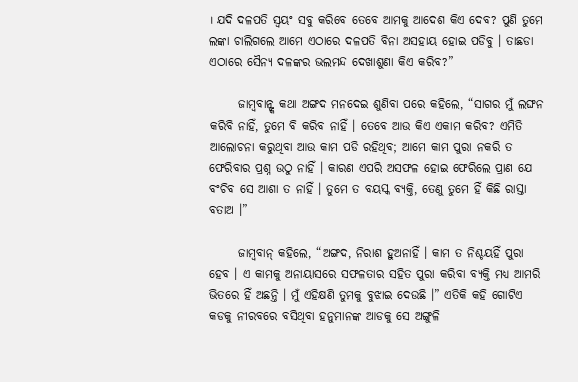। ଯଦି ଦଳପତି ସ୍ୱୟଂ ସବୁ କରିବେ ତେବେ ଆମକୁ ଆଦେଶ କିଏ ଦେବ? ପୁଣି ତୁମେ ଲଙ୍କା ଚାଲିଗଲେ ଆମେ ଏଠାରେ ଦଳପତି ବିନା ଅସହାୟ ହୋଇ ପଡିବୁ । ତାଛଡା ଏଠାରେ ସୈନ୍ୟ ଦଳଙ୍କର ଭଲମନ୍ଦ ଦେଖାଶୁଣା କିଏ କରିବ?”

      ଜାମ୍ବବାନ୍ଙ୍କ କଥା ଅଙ୍ଗଦ ମନଦେଇ ଶୁଣିବା ପରେ କହିଲେ, “ସାଗର ମୁଁ ଲଙ୍ଘନ କରିବି ନାହିଁ, ତୁମେ ବି କରିବ ନାହିଁ । ତେବେ ଆଉ କିଏ ଏକାମ କରିବ? ଏମିତି ଆଲୋଚନା କରୁଥିବା ଆଉ କାମ ପଡି ରହିଥିବ; ଆମେ କାମ ପୁରା ନକରି ତ ଫେରିବାର ପ୍ରଶ୍ନ ଉଠୁ ନାହିଁ । କାରଣ ଏପରି ଅସଫଳ ହୋଇ ଫେରିଲେ ପ୍ରାଣ ଯେ ବଂଚିବ ସେ ଆଶା ତ ନାହିଁ । ତୁମେ ତ ବୟସ୍କ ବ୍ୟକ୍ତି, ତେଣୁ ତୁମେ ହିଁ କିଛି ରାସ୍ତା ବତାଅ ।”

      ଜାମ୍ବବାନ୍ କହିଲେ, “ଅଙ୍ଗଦ, ନିରାଶ ହୁଅନାହିଁ । କାମ ତ ନିଶ୍ଚୟହିଁ ପୁରା ହେବ । ଏ କାମକୁ ଅନାୟାସରେ ସଫଳତାର ସହିତ ପୁରା କରିବା ବ୍ୟକ୍ତି ମଧ୍ୟ ଆମରି ଭିତରେ ହିଁ ଅଛନ୍ତି । ମୁଁ ଏହିକ୍ଷଣି ତୁମକୁ ବୁଝାଇ ଦେଉଛି ।” ଏତିକି କହି ଗୋଟିଏ କଡକୁ ନୀରବରେ ବସିଥିବା ହନୁମାନଙ୍କ ଆଡକୁ ସେ ଅଙ୍ଗୁଳି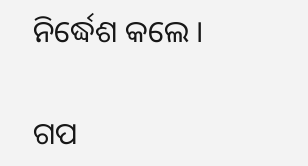ନିର୍ଦ୍ଧେଶ କଲେ ।


ଗପ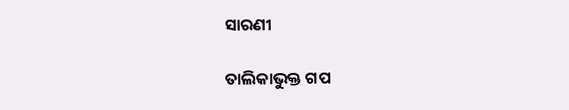ସାରଣୀ

ତାଲିକାଭୁକ୍ତ ଗପ